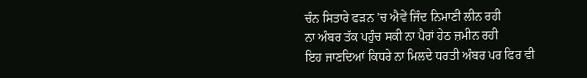ਚੰਨ ਸਿਤਾਰੇ ਫੜਨ ’ਚ ਐਵੇਂ ਜਿੰਦ ਨਿਮਾਣੀ ਲੀਨ ਰਹੀ
ਨਾ ਅੰਬਰ ਤੱਕ ਪਹੁੰਚ ਸਕੀ ਨਾ ਪੈਰਾਂ ਹੇਠ ਜ਼ਮੀਨ ਰਹੀ
ਇਹ ਜਾਣਦਿਆਂ ਕਿਧਰੇ ਨਾ ਮਿਲਦੇ ਧਰਤੀ ਅੰਬਰ ਪਰ ਫਿਰ ਵੀ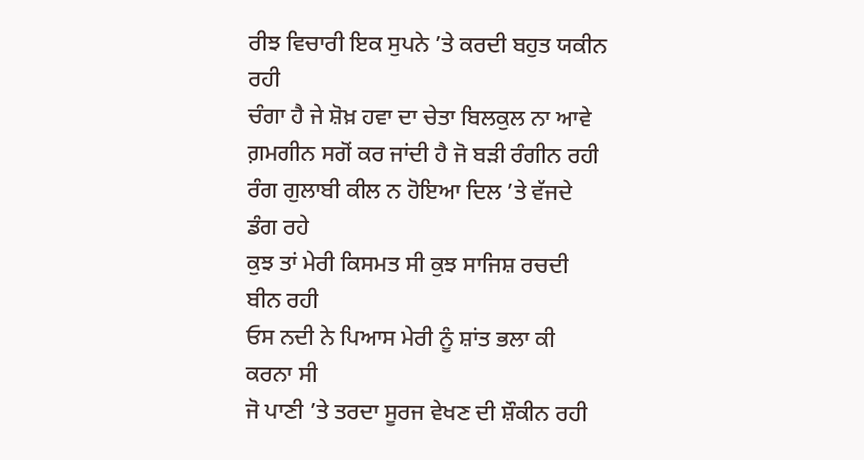ਰੀਝ ਵਿਚਾਰੀ ਇਕ ਸੁਪਨੇ ’ਤੇ ਕਰਦੀ ਬਹੁਤ ਯਕੀਨ ਰਹੀ
ਚੰਗਾ ਹੈ ਜੇ ਸ਼ੋਖ਼ ਹਵਾ ਦਾ ਚੇਤਾ ਬਿਲਕੁਲ ਨਾ ਆਵੇ
ਗ਼ਮਗੀਨ ਸਗੋਂ ਕਰ ਜਾਂਦੀ ਹੈ ਜੋ ਬੜੀ ਰੰਗੀਨ ਰਹੀ
ਰੰਗ ਗੁਲਾਬੀ ਕੀਲ ਨ ਹੋਇਆ ਦਿਲ ’ਤੇ ਵੱਜਦੇ ਡੰਗ ਰਹੇ
ਕੁਝ ਤਾਂ ਮੇਰੀ ਕਿਸਮਤ ਸੀ ਕੁਝ ਸਾਜਿਸ਼ ਰਚਦੀ ਬੀਨ ਰਹੀ
ਓਸ ਨਦੀ ਨੇ ਪਿਆਸ ਮੇਰੀ ਨੂੰ ਸ਼ਾਂਤ ਭਲਾ ਕੀ ਕਰਨਾ ਸੀ
ਜੋ ਪਾਣੀ ’ਤੇ ਤਰਦਾ ਸੂਰਜ ਵੇਖਣ ਦੀ ਸ਼ੌਕੀਨ ਰਹੀ